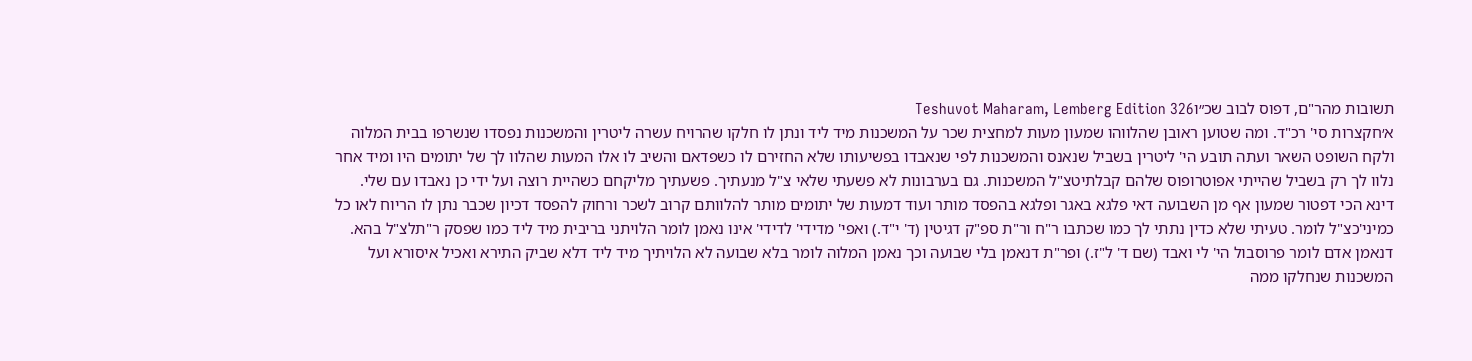תשובות מהר"ם, דפוס לבוב שכ״וTeshuvot Maharam, Lemberg Edition 326
א׳חקצרות סי' רכ"ד. ומה שטוען ראובן שהלווהו שמעון מעות למחצית שכר על המשכנות מיד ליד ונתן לו חלקו שהרויח עשרה ליטרין והמשכנות נפסדו שנשרפו בבית המלוה ולקח השופט השאר ועתה תובע הי' ליטרין בשביל שנאנס והמשכנות לפי שנאבדו בפשיעותו שלא החזירם לו כשפדאם והשיב לו אלו המעות שהלוו לך של יתומים היו ומיד אחר נלוו לך רק בשביל שהייתי אפוטרופוס שלהם קבלתיטצ"ל המשכנות. גם בערבונות לא פשעתי שלאי צ"ל מנעתיך. פשעתיך מליקחם כשהיית רוצה ועל ידי כן נאבדו עם שלי. דינא הכי דפטור שמעון אף מן השבועה דאי פלגא באגר ופלגא בהפסד מותר ועוד דמעות של יתומים מותר להלוותם קרוב לשכר ורחוק להפסד דכיון שכבר נתן לו הריוח לאו כל כמיני'כצ"ל לומר. טעיתי שלא כדין נתתי לך כמו שכתבו ר"ח ור"ת ספ"ק דגיטין (ד' י"ד.) ואפי' מדידי' לדידי' אינו נאמן לומר הלויתני בריבית מיד ליד כמו שפסק ר"תלצ"ל בהא. דנאמן אדם לומר פרוסבול הי' לי ואבד (שם ד' ל"ז.) ופר"ת דנאמן בלי שבועה וכך נאמן המלוה לומר בלא שבועה לא הלויתיך מיד ליד דלא שביק התירא ואכיל איסורא ועל המשכנות שנחלקו ממה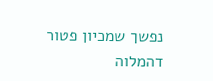נפשך שמכיון פטור דהמלוה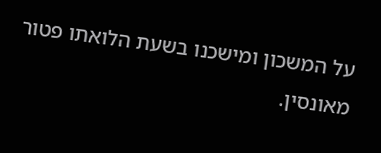על המשכון ומישכנו בשעת הלואתו פטור מאונסין.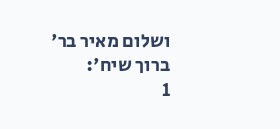ושלום מאיר בר' ברוך שיח':
1